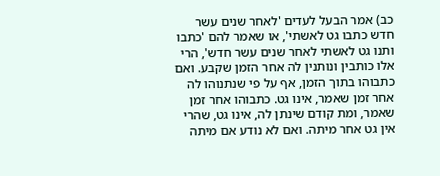כב) אמר הבעל לעדים 'לאחר שנים עשר חדש כתבו גט לאשתי', או שאמר להם 'כתבו ותנו גט לאשתי לאחר שנים עשר חדש', הרי אלו כותבין ונותנין לה אחר הזמן שקבע. ואם כתבוהו בתוך הזמן, אף על פי שנתנוהו לה אחר זמן שאמר, אינו גט. כתבוהו אחר זמן שאמר, ומת קודם שינתן לה, אינו גט, שהרי אין גט אחר מיתה. ואם לא נודע אם מיתה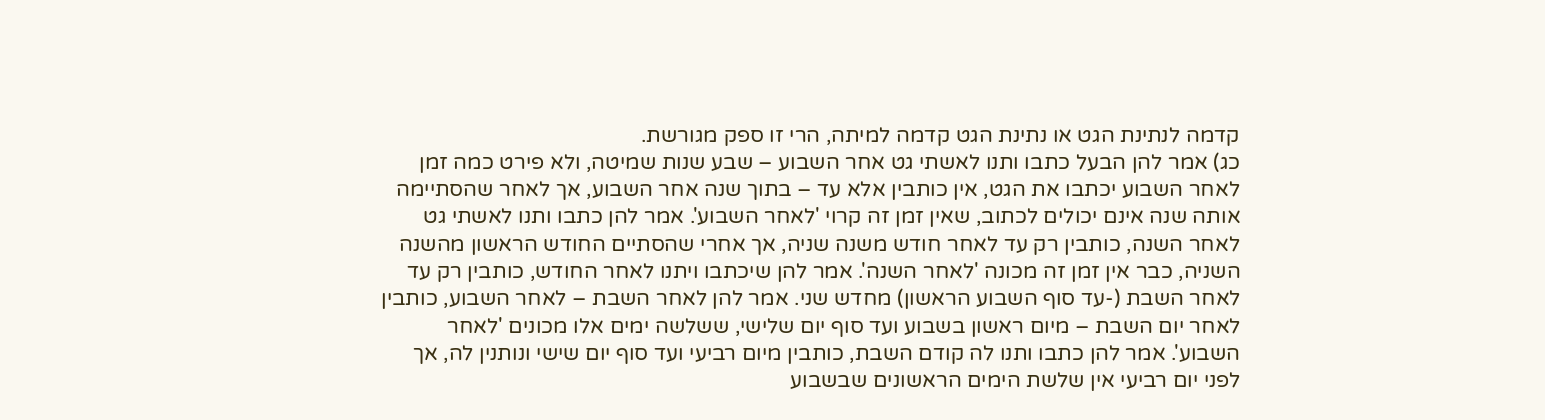קדמה לנתינת הגט או נתינת הגט קדמה למיתה, הרי זו ספק מגורשת.
כג) אמר להן הבעל כתבו ותנו לאשתי גט אחר השבוע – שבע שנות שמיטה, ולא פירט כמה זמן לאחר השבוע יכתבו את הגט, אין כותבין אלא עד – בתוך שנה אחר השבוע, אך לאחר שהסתיימה אותה שנה אינם יכולים לכתוב, שאין זמן זה קרוי 'לאחר השבוע'. אמר להן כתבו ותנו לאשתי גט לאחר השנה, כותבין רק עד לאחר חודש משנה שניה, אך אחרי שהסתיים החודש הראשון מהשנה השניה, כבר אין זמן זה מכונה 'לאחר השנה'. אמר להן שיכתבו ויתנו לאחר החודש, כותבין רק עד לאחר השבת (-עד סוף השבוע הראשון) מחדש שני. אמר להן לאחר השבת – לאחר השבוע, כותבין לאחר יום השבת – מיום ראשון בשבוע ועד סוף יום שלישי, ששלשה ימים אלו מכונים 'לאחר השבוע'. אמר להן כתבו ותנו לה קודם השבת, כותבין מיום רביעי ועד סוף יום שישי ונותנין לה, אך לפני יום רביעי אין שלשת הימים הראשונים שבשבוע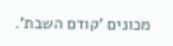מכונים 'קודם השבת'.